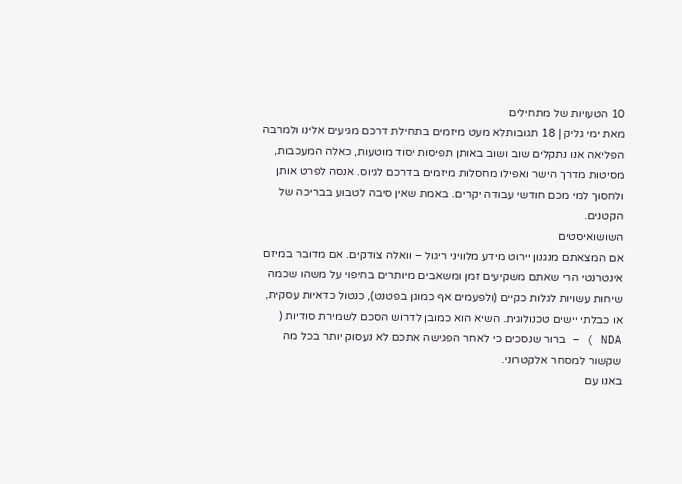10 הטעויות של מתחילים
מאת ימי גליק | 18 תגובותלא מעט מיזמים בתחילת דרכם מגיעים אלינו ולמרבה הפליאה אנו נתקלים שוב ושוב באותן תפיסות יסוד מוטעות, כאלה המעכבות, מסיטות מדרך הישר ואפילו מחסלות מיזמים בדרכם לגיוס. אנסה לפרט אותן ולחסוך למי מכם חודשי עבודה יקרים. באמת שאין סיבה לטבוע בבריכה של הקטנים.
השושואיסטים
אם המצאתם מנגנון יירוט מידע מלוויני ריגול – וואלה צודקים. אם מדובר במיזם אינטרנטי הרי שאתם משקיעים זמן ומשאבים מיותרים בחיפוי על משהו שכמה שיחות עשויות לגלות כקיים (ולפעמים אף כמוגן בפטנט), כנטול כדאיות עסקית, או כבלתי יישים טכנולוגית. השיא הוא כמובן לדרוש הסכם לשמירת סודיות ( NDA ) – ברור שנסכים כי לאחר הפגישה אתכם לא נעסוק יותר בכל מה שקשור למסחר אלקטרוני.
באנו עם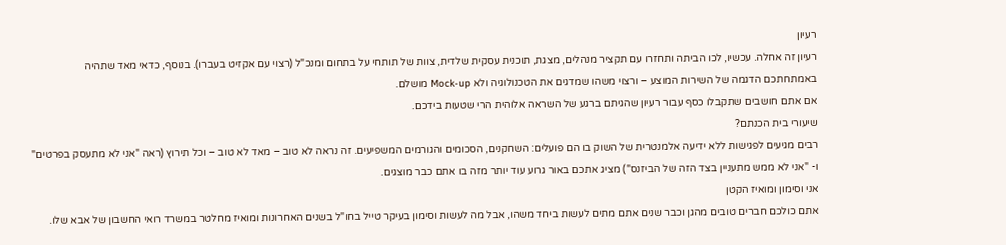רעיון
רעיון זה אחלה. עכשיו, לכו הביתה ותחזרו עם תקציר מנהלים, מצגת, תוכנית עסקית שלדית, צוות של תותחי על בתחום ומנכ"ל (רצוי עם אקזיט בעברו). בנוסף, כדאי מאד שתהיה באמתחתכם הדגמה של השירות המוצע – ורצוי משהו שמדגים את הטכנולוגיה ולא Mock-up מושלם.
אם אתם חושבים שתקבלו כסף עבור רעיון שהגיתם ברגע של השראה אלוהית הרי שטעות בידכם.
שיעורי בית הכנתם?
רבים מגיעים לפגישות ללא ידיעה אלמנטרית של השוק בו הם פועלים: השחקנים, הסכומים והגורמים המשפיעים. זה נראה לא טוב – מאד לא טוב – וכל תירוץ (ראה "אני לא מתעסק בפרטים" ו- "אני לא ממש מתעניין בצד הזה של הביזנס") מציג אתכם באור גרוע עוד יותר מזה בו אתם כבר מוצגים.
אני וסימון ומואיז הקטן
אתם כולכם חברים טובים מהגן וכבר שנים אתם מתים לעשות ביחד משהו, אבל מה לעשות וסימון בעיקר טייל בחו"ל בשנים האחרונות ומואיז מחלטר במשרד רואי החשבון של אבא שלו.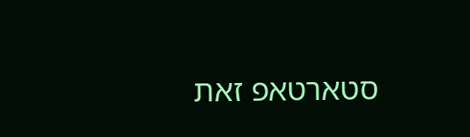סטארטאפ זאת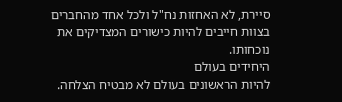סיירת, לא האחזות נח"ל ולכל אחד מהחברים בצוות חייבים להיות כישורים המצדיקים את נוכחותו.
היחידים בעולם
להיות הראשונים בעולם לא מבטיח הצלחה.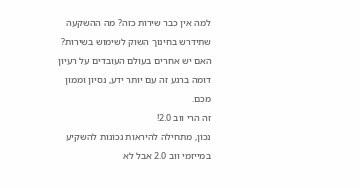למה אין כבר שירות כזה? מה ההשקעה שתידרש בחינוך השוק לשימוש בשירות? האם יש אחרים בעולם העובדים על רעיון דומה ברגע זה עם יותר ידע, נסיון וממון מכם.
זה הרי ווב 2.0!
נכון, מתחילה להיראות נכונות להשקיע במייזמי ווב 2.0 אבל לא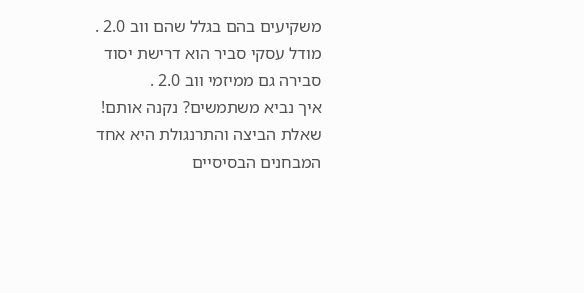משקיעים בהם בגלל שהם ווב 2.0 . מודל עסקי סביר הוא דרישת יסוד סבירה גם ממיזמי ווב 2.0 .
איך נביא משתמשים? נקנה אותם!
שאלת הביצה והתרנגולת היא אחד המבחנים הבסיסיים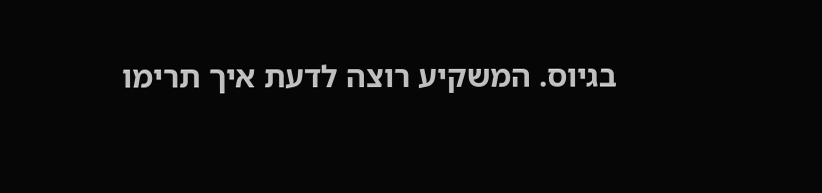בגיוס. המשקיע רוצה לדעת איך תרימו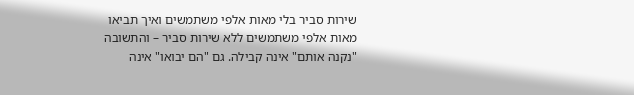שירות סביר בלי מאות אלפי משתמשים ואיך תביאו מאות אלפי משתמשים ללא שירות סביר – והתשובה "נקנה אותם" אינה קבילה. גם "הם יבואו" אינה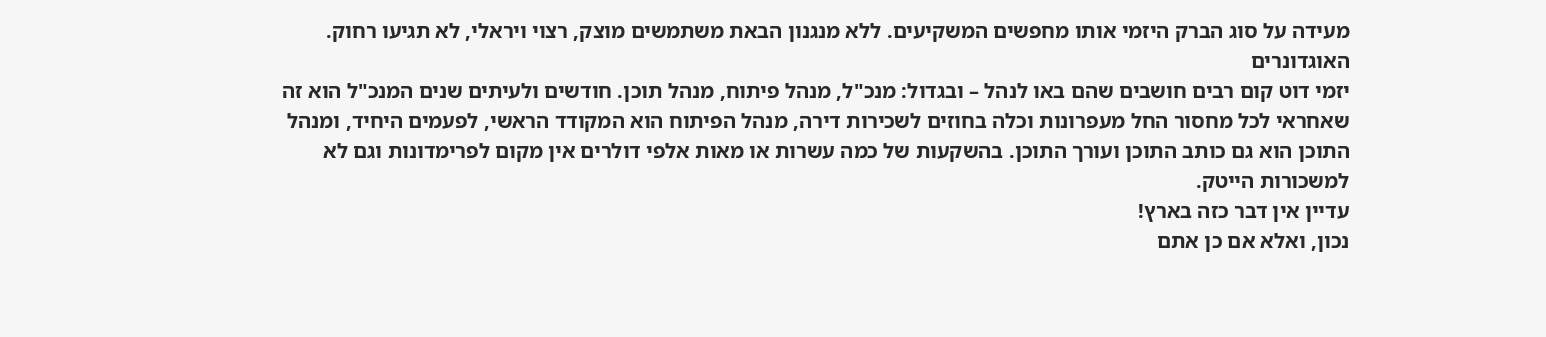מעידה על סוג הברק היזמי אותו מחפשים המשקיעים. ללא מנגנון הבאת משתמשים מוצק, רצוי ויראלי, לא תגיעו רחוק.
האוגדונרים
יזמי דוט קום רבים חושבים שהם באו לנהל – ובגדול: מנכ"ל, מנהל פיתוח, מנהל תוכן. חודשים ולעיתים שנים המנכ"ל הוא זה שאחראי לכל מחסור החל מעפרונות וכלה בחוזים לשכירות דירה, מנהל הפיתוח הוא המקודד הראשי, לפעמים היחיד, ומנהל התוכן הוא גם כותב התוכן ועורך התוכן. בהשקעות של כמה עשרות או מאות אלפי דולרים אין מקום לפרימדונות וגם לא למשכורות הייטק.
עדיין אין דבר כזה בארץ!
נכון, ואלא אם כן אתם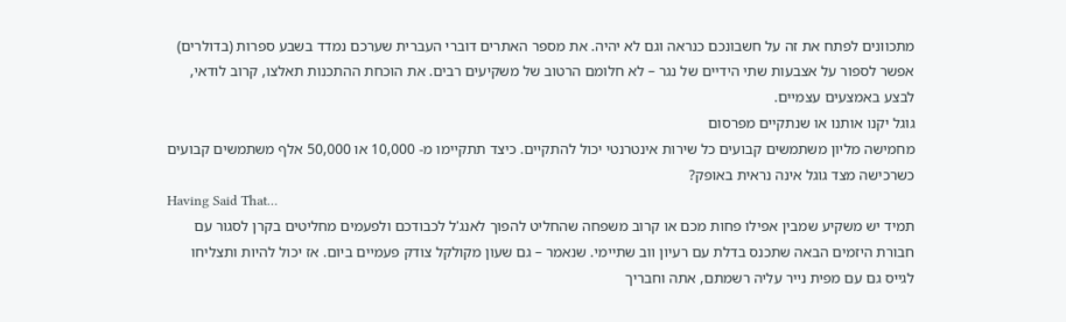מתכוונים לפתח את זה על חשבונכם כנראה וגם לא יהיה. את מספר האתרים דוברי העברית שערכם נמדד בשבע ספרות (בדולרים) אפשר לספור על אצבעות שתי הידיים של נגר – לא חלומם הרטוב של משקיעים רבים. את הוכחת ההתכנות תאלצו, קרוב לודאי, לבצע באמצעים עצמיים.
גוגל יקנו אותנו או שנתקיים מפרסום
מחמישה מליון משתמשים קבועים כל שירות אינטרנטי יכול להתקיים. כיצד תתקיימו מ- 10,000 או 50,000 אלף משתמשים קבועים כשרכישה מצד גוגל אינה נראית באופק?
Having Said That…
תמיד יש משקיע שמבין אפילו פחות מכם או קרוב משפחה שהחליט להפוך לאנג'ל לכבודכם ולפעמים מחליטים בקרן לסגור עם חבורת היזמים הבאה שתכנס בדלת עם רעיון ווב שתיימי. שנאמר – גם שעון מקולקל צודק פעמיים ביום. אז יכול להיות ותצליחו לגייס גם עם מפית נייר עליה רשמתם, אתה וחבריך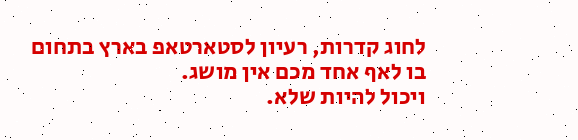לחוג קדרות, רעיון לסטארטאפ בארץ בתחום בו לאף אחד מכם אין מושג.
ויכול להיות שלא.